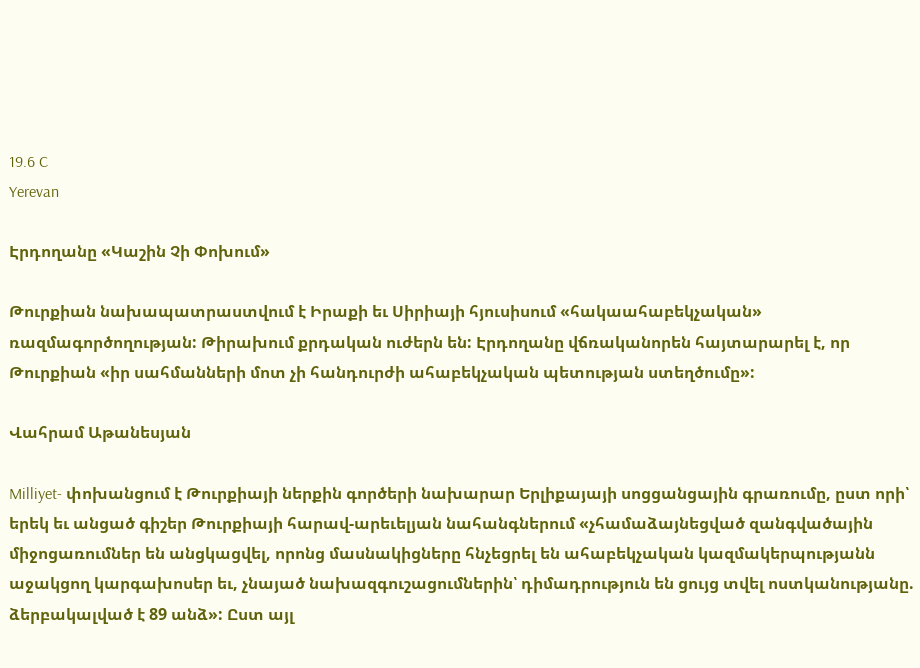19.6 C
Yerevan

Էրդողանը «Կաշին Չի Փոխում»

Թուրքիան նախապատրաստվում է Իրաքի եւ Սիրիայի հյուսիսում «հակաահաբեկչական» ռազմագործողության: Թիրախում քրդական ուժերն են: Էրդողանը վճռականորեն հայտարարել է, որ Թուրքիան «իր սահմանների մոտ չի հանդուրժի ահաբեկչական պետության ստեղծումը»:

Վահրամ Աթանեսյան

Milliyet- փոխանցում է Թուրքիայի ներքին գործերի նախարար Երլիքայայի սոցցանցային գրառումը, ըստ որի՝ երեկ եւ անցած գիշեր Թուրքիայի հարավ-արեւելյան նահանգներում «չհամաձայնեցված զանգվածային միջոցառումներ են անցկացվել, որոնց մասնակիցները հնչեցրել են ահաբեկչական կազմակերպությանն աջակցող կարգախոսեր եւ, չնայած նախազգուշացումներին՝ դիմադրություն են ցույց տվել ոստկանությանը. ձերբակալված է 89 անձ»: Ըստ այլ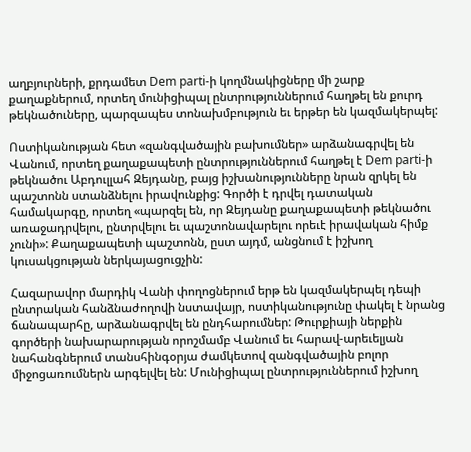աղբյուրների, քրդամետ Dem parti‑ի կողմնակիցները մի շարք քաղաքներում, որտեղ մունիցիպալ ընտրություններում հաղթել են քուրդ թեկնածուները, պարզապես տոնախմբություն եւ երթեր են կազմակերպել:

Ոստիկանության հետ «զանգվածային բախումներ» արձանագրվել են Վանում, որտեղ քաղաքապետի ընտրություններում հաղթել է Dem parti‑ի թեկնածու Աբդուլլահ Զեյդանը, բայց իշխանությունները նրան զրկել են պաշտոնն ստանձնելու իրավունքից: Գործի է դրվել դատական համակարգը, որտեղ «պարզել են, որ Զեյդանը քաղաքապետի թեկնածու առաջադրվելու, ընտրվելու եւ պաշտոնավարելու որեւէ իրավական հիմք չունի»: Քաղաքապետի պաշտոնն, ըստ այդմ, անցնում է իշխող կուսակցության ներկայացուցչին:

Հազարավոր մարդիկ Վանի փողոցներում երթ են կազմակերպել դեպի ընտրական հանձնաժողովի նստավայր, ոստիկանությունը փակել է նրանց ճանապարհը, արձանագրվել են ընդհարումներ: Թուրքիայի ներքին գործերի նախարարության որոշմամբ Վանում եւ հարավ-արեւելյան նահանգներում տանսհինգօրյա ժամկետով զանգվածային բոլոր միջոցառումներն արգելվել են: Մունիցիպալ ընտրություններում իշխող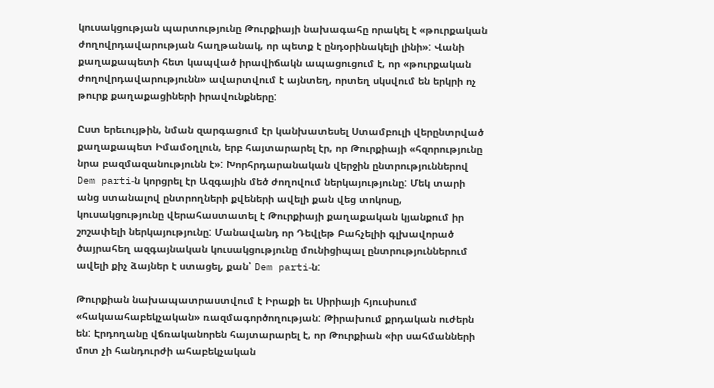կուսակցության պարտությունը Թուրքիայի նախագահը որակել է «թուրքական ժողովրդավարության հաղթանակ, որ պետք է ընդօրինակելի լինի»: Վանի քաղաքապետի հետ կապված իրավիճակն ապացուցում է, որ «թուրքական ժողովրդավարությունն» ավարտվում է այնտեղ, որտեղ սկսվում են երկրի ոչ թուրք քաղաքացիների իրավունքները:

Ըստ երեւույթին, նման զարգացում էր կանխատեսել Ստամբուլի վերընտրված քաղաքապետ Իմամօղլուն, երբ հայտարարել էր, որ Թուրքիայի «հզորությունը նրա բազմազանությունն է»: Խորհրդարանական վերջին ընտրություններով Dem parti‑ն կորցրել էր Ազգային մեծ ժողովում ներկայությունը: Մեկ տարի անց ստանալով ընտրողների քվեների ավելի քան վեց տոկոսը, կուսակցությունը վերահաստատել է Թուրքիայի քաղաքական կյանքում իր շոշափելի ներկայությունը: Մանավանդ որ Դեվլեթ Բահչելիի գլխավորած ծայրահեղ ազգայնական կուսակցությունը մունիցիպալ ընտրություններում ավելի քիչ ձայներ է ստացել, քան՝ Dem parti‑ն:

Թուրքիան նախապատրաստվում է Իրաքի եւ Սիրիայի հյուսիսում «հակաահաբեկչական» ռազմագործողության: Թիրախում քրդական ուժերն են: Էրդողանը վճռականորեն հայտարարել է, որ Թուրքիան «իր սահմանների մոտ չի հանդուրժի ահաբեկչական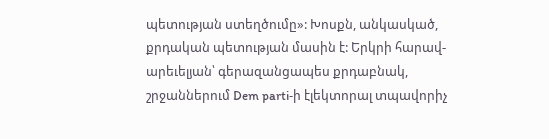պետության ստեղծումը»: Խոսքն, անկասկած, քրդական պետության մասին է: Երկրի հարավ-արեւելյան՝ գերազանցապես քրդաբնակ, շրջաններում Dem parti‑ի էլեկտորալ տպավորիչ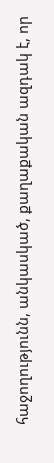հաջողությունն, անկասկած, քաղաքական ազդակ է, որ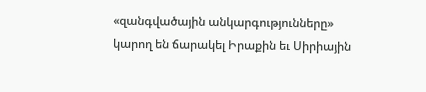«զանգվածային անկարգությունները» կարող են ճարակել Իրաքին եւ Սիրիային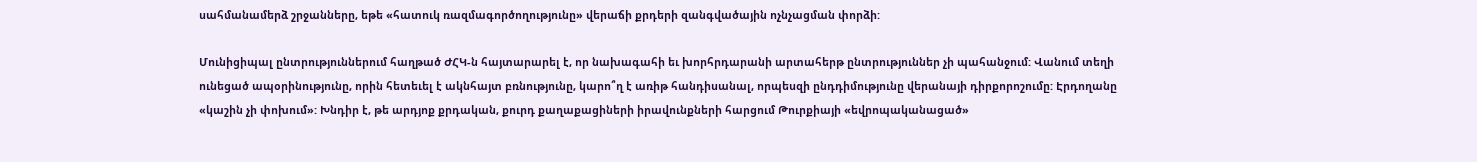սահմանամերձ շրջանները, եթե «հատուկ ռազմագործողությունը» վերաճի քրդերի զանգվածային ոչնչացման փորձի:

Մունիցիպալ ընտրություններում հաղթած ԺՀԿ‑ն հայտարարել է, որ նախագահի եւ խորհրդարանի արտահերթ ընտրություններ չի պահանջում: Վանում տեղի ունեցած ապօրինությունը, որին հետեւել է ակնհայտ բռնությունը, կարո՞ղ է առիթ հանդիսանալ, որպեսզի ընդդիմությունը վերանայի դիրքորոշումը: Էրդողանը «կաշին չի փոխում»: Խնդիր է, թե արդյոք քրդական, քուրդ քաղաքացիների իրավունքների հարցում Թուրքիայի «եվրոպականացած»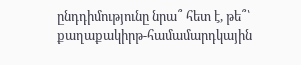ընդդիմությունը նրա՞ հետ է, թե՞՝ քաղաքակիրթ-համամարդկային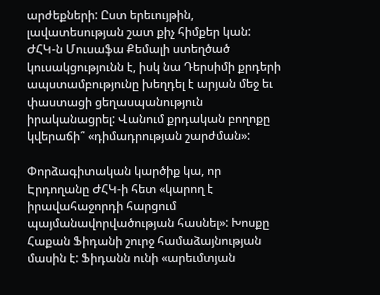արժեքների: Ըստ երեւույթին, լավատեսության շատ քիչ հիմքեր կան: ԺՀԿ‑ն Մուսաֆա Քեմալի ստեղծած կուսակցությունն է, իսկ նա Դերսիմի քրդերի ապստամբությունը խեղդել է արյան մեջ եւ փաստացի ցեղասպանություն իրականացրել: Վանում քրդական բողոքը կվերաճի՞ «դիմադրության շարժման»:

Փորձագիտական կարծիք կա, որ Էրդողանը ԺՀԿ‑ի հետ «կարող է իրավահաջորդի հարցում պայմանավորվածության հասնել»: Խոսքը Հաքան Ֆիդանի շուրջ համաձայնության մասին է: Ֆիդանն ունի «արեւմտյան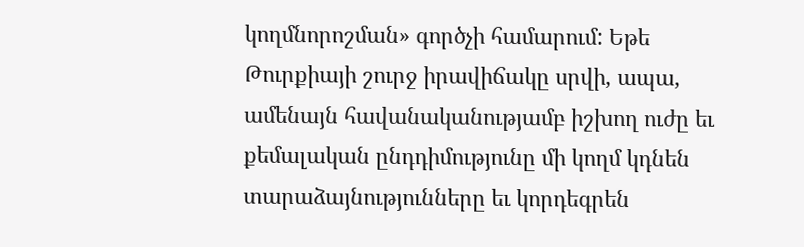կողմնորոշման» գործչի համարում: Եթե Թուրքիայի շուրջ իրավիճակը սրվի, ապա, ամենայն հավանականությամբ իշխող ուժը եւ քեմալական ընդդիմությունը մի կողմ կդնեն տարաձայնությունները եւ կորդեգրեն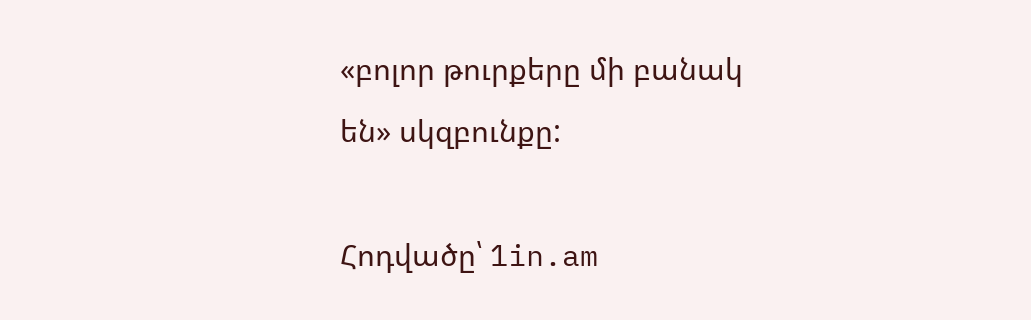«բոլոր թուրքերը մի բանակ են» սկզբունքը:

Հոդվածը՝ 1in.am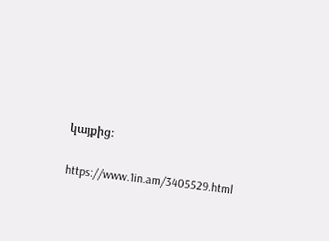կայքից։

https://www.1in.am/3405529.html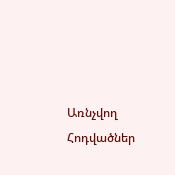Առնչվող Հոդվածներ